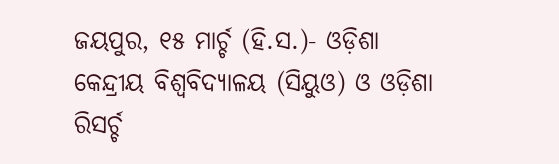ଜୟପୁର, ୧୫ ମାର୍ଚ୍ଚ (ହି.ସ.)- ଓଡ଼ିଶା କେନ୍ଦ୍ରୀୟ ବିଶ୍ୱବିଦ୍ୟାଳୟ (ସିୟୁଓ) ଓ ଓଡ଼ିଶା ରିସର୍ଚ୍ଚ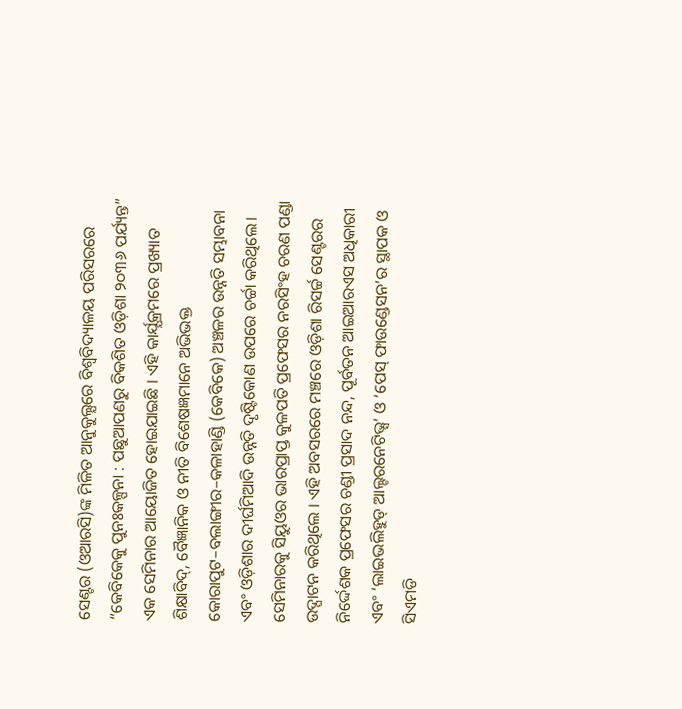ସେଣ୍ଟର (ଓଆରସି)ଙ୍କ ମିଳିତ ଆନୁକୁଲ୍ଯରେ ବିଶ୍ୱବିଦ୍ୟାଳୟ ପରିସରରେ “କେବିକେକୁ ପୁନଃକଳ୍ପନା : ପଛୁଆପଣରୁ ବିକଶିତ ଓଡ଼ିଶା ୨୦୩୬ ପର୍ଯ୍ୟନ୍ତ” ଏକ ସେମିନାର ଆୟୋଜିତ ହୋଇଯାଇଛି । ଏହି କାର୍ଯ୍ଯକ୍ରମରେ ପ୍ରଖ୍ୟାତ ଶିକ୍ଷାବିଦ୍, ବୈଜ୍ଞାନିକ ଓ ନୀତି ବିଶେଷଜ୍ଞମାନେ ଅଭିଭକ୍ତ କୋରାପୁଟ–ବଲାଙ୍ଗୀର–କଳାହାଣ୍ଡି (କେବିକେ) ଅଞ୍ଚଳର ଉନ୍ନତି ସମ୍ଭାବନା ଏବଂ ଓଡ଼ିଶାର ଦୀର୍ଘମିଆଦି ଉନ୍ନତି ଦୃଷ୍ଟିକୋଣ ଉପରେ ଚର୍ଚ୍ଚା କରିଥିଲେ।
ସେମିନାରକୁ ସିୟୁଓର ଭାରପ୍ରାପ୍ତ କୁଳପତି ପ୍ରଫେସର ନରସିଂହ ଚରଣ ପଣ୍ଡା ଉଦ୍ଘାଟନ କରିଥିଲେ । ଏହି ଅବସରରେ ମଞ୍ଚରେ ଓଡ଼ିଶା ରିସର୍ଚ୍ଚ ସେଣ୍ଟରର ନିର୍ଦ୍ଦେଶକ ପ୍ରଫେସର ଚଣ୍ଡୀ ପ୍ରସାଦ ନନ୍ଦ, ପୂର୍ବତନ ଆଇଆରଏସ ଅଧିକାରୀ ଏବଂ ‘ଲାଇଭଲିହୁଡ୍ ଆଲ୍ଟରନେଟିଭ୍ସ’ ଓ ‘ପେସ୍ ଫାଉଣ୍ଡେସନ’ର ସ୍ଥାପକ ଓ ସିଏମଡି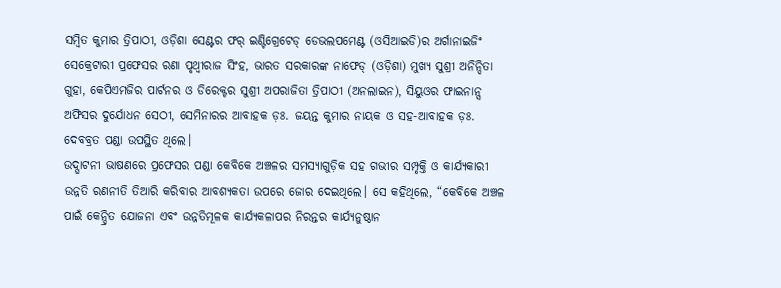ସମ୍ବିତ କୁମାର ତ୍ରିପାଠୀ, ଓଡ଼ିଶା ସେଣ୍ଟର ଫର୍ ଇଣ୍ଟିଗ୍ରେଟେଡ୍ ଡେଭଲପମେଣ୍ଟ (ଓସିଆଇଡି)ର ଅର୍ଗାନାଇଜିଂ ସେକ୍ରେଟାରୀ ପ୍ରଫେସର ରଣା ପୃଥ୍ୱୀରାଜ ସିଂହ, ଭାରତ ସରକାରଙ୍କ ନାଫେଡ୍ (ଓଡ଼ିଶା) ମୁଖ୍ୟ ସୁଶ୍ରୀ ଅନିନ୍ଦିତା ଗୁହା, କେପିଏମଜିର ପାର୍ଟନର ଓ ଡିରେକ୍ଟର ସୁଶ୍ରୀ ଅପରାଜିତା ତ୍ରିପାଠୀ (ଅନଲାଇନ), ସିୟୁଓର ଫାଇନାନ୍ସ ଅଫିସର ଦୁର୍ଯୋଧନ ସେଠୀ, ସେମିନାରର ଆବାହକ ଡ଼ଃ. ଜୟନ୍ତ କୁମାର ନାୟକ ଓ ସହ-ଆବାହକ ଡ଼ଃ. ଦେବବ୍ରତ ପଣ୍ଡା ଉପସ୍ଥିତ ଥିଲେ।
ଉଦ୍ଘାଟନୀ ଭାଷଣରେ ପ୍ରଫେସର ପଣ୍ଡା କେବିକେ ଅଞ୍ଚଳର ସମସ୍ୟାଗୁଡ଼ିକ ସହ ଗଭୀର ସମ୍ପୃକ୍ତି ଓ କାର୍ଯ୍ୟକାରୀ ଉନ୍ନତି ରଣନୀତି ତିଆରି କରିବାର ଆବଶ୍ୟକତା ଉପରେ ଜୋର ଦେଇଥିଲେ। ସେ କହିଥିଲେ, “କେବିକେ ଅଞ୍ଚଳ ପାଇଁ କେନ୍ଦ୍ରିତ ଯୋଜନା ଏବଂ ଉନ୍ନତିମୂଳକ କାର୍ଯ୍ଯକଳାପର ନିରନ୍ତର କାର୍ଯ୍ଯନୁଷ୍ଠାନ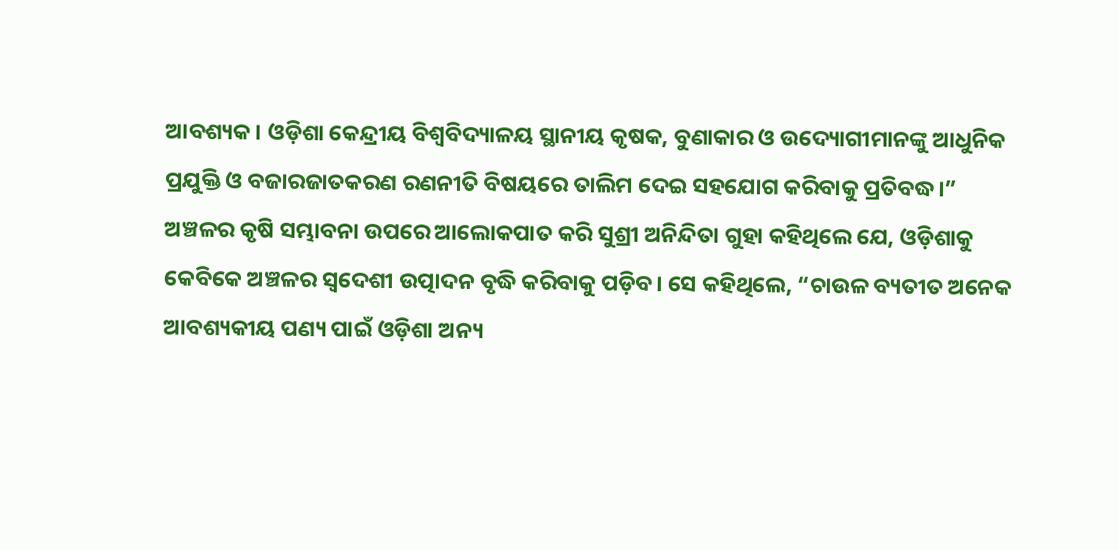ଆବଶ୍ୟକ। ଓଡ଼ିଶା କେନ୍ଦ୍ରୀୟ ବିଶ୍ୱବିଦ୍ୟାଳୟ ସ୍ଥାନୀୟ କୃଷକ, ବୁଣାକାର ଓ ଉଦ୍ୟୋଗୀମାନଙ୍କୁ ଆଧୁନିକ ପ୍ରଯୁକ୍ତି ଓ ବଜାରଜାତକରଣ ରଣନୀତି ବିଷୟରେ ତାଲିମ ଦେଇ ସହଯୋଗ କରିବାକୁ ପ୍ରତିବଦ୍ଧ।”
ଅଞ୍ଚଳର କୃଷି ସମ୍ଭାବନା ଉପରେ ଆଲୋକପାତ କରି ସୁଶ୍ରୀ ଅନିନ୍ଦିତା ଗୁହା କହିଥିଲେ ଯେ, ଓଡ଼ିଶାକୁ କେବିକେ ଅଞ୍ଚଳର ସ୍ୱଦେଶୀ ଉତ୍ପାଦନ ବୃଦ୍ଧି କରିବାକୁ ପଡ଼ିବ। ସେ କହିଥିଲେ, “ଚାଉଳ ବ୍ୟତୀତ ଅନେକ ଆବଶ୍ୟକୀୟ ପଣ୍ୟ ପାଇଁ ଓଡ଼ିଶା ଅନ୍ୟ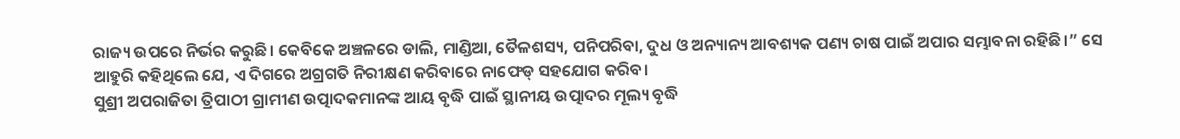ରାଜ୍ୟ ଉପରେ ନିର୍ଭର କରୁଛି। କେବିକେ ଅଞ୍ଚଳରେ ଡାଲି, ମାଣ୍ଡିଆ, ତୈଳଶସ୍ୟ, ପନିପରିବା, ଦୁଧ ଓ ଅନ୍ୟାନ୍ୟ ଆବଶ୍ୟକ ପଣ୍ୟ ଚାଷ ପାଇଁ ଅପାର ସମ୍ଭାବନା ରହିଛି।” ସେ ଆହୁରି କହିଥିଲେ ଯେ, ଏ ଦିଗରେ ଅଗ୍ରଗତି ନିରୀକ୍ଷଣ କରିବାରେ ନାଫେଡ୍ ସହଯୋଗ କରିବ।
ସୁଶ୍ରୀ ଅପରାଜିତା ତ୍ରିପାଠୀ ଗ୍ରାମୀଣ ଉତ୍ପାଦକମାନଙ୍କ ଆୟ ବୃଦ୍ଧି ପାଇଁ ସ୍ଥାନୀୟ ଉତ୍ପାଦର ମୂଲ୍ୟ ବୃଦ୍ଧି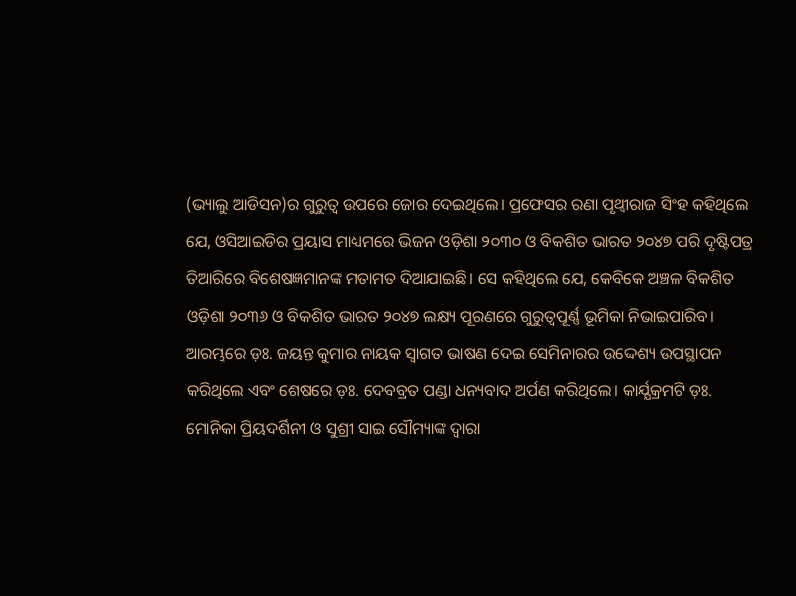(ଭ୍ୟାଲୁ ଆଡିସନ)ର ଗୁରୁତ୍ୱ ଉପରେ ଜୋର ଦେଇଥିଲେ। ପ୍ରଫେସର ରଣା ପୃଥ୍ୱୀରାଜ ସିଂହ କହିଥିଲେ ଯେ, ଓସିଆଇଡିର ପ୍ରୟାସ ମାଧ୍ୟମରେ ଭିଜନ ଓଡ଼ିଶା ୨୦୩୦ ଓ ବିକଶିତ ଭାରତ ୨୦୪୭ ପରି ଦୃଷ୍ଟିପତ୍ର ତିଆରିରେ ବିଶେଷଜ୍ଞମାନଙ୍କ ମତାମତ ଦିଆଯାଇଛି। ସେ କହିଥିଲେ ଯେ, କେବିକେ ଅଞ୍ଚଳ ବିକଶିତ ଓଡ଼ିଶା ୨୦୩୬ ଓ ବିକଶିତ ଭାରତ ୨୦୪୭ ଲକ୍ଷ୍ୟ ପୂରଣରେ ଗୁରୁତ୍ୱପୂର୍ଣ୍ଣ ଭୂମିକା ନିଭାଇପାରିବ।
ଆରମ୍ଭରେ ଡ଼ଃ. ଜୟନ୍ତ କୁମାର ନାୟକ ସ୍ୱାଗତ ଭାଷଣ ଦେଇ ସେମିନାରର ଉଦ୍ଦେଶ୍ୟ ଉପସ୍ଥାପନ କରିଥିଲେ ଏବଂ ଶେଷରେ ଡ଼ଃ. ଦେବବ୍ରତ ପଣ୍ଡା ଧନ୍ୟବାଦ ଅର୍ପଣ କରିଥିଲେ। କାର୍ଯ୍ଯକ୍ରମଟି ଡ଼ଃ. ମୋନିକା ପ୍ରିୟଦର୍ଶିନୀ ଓ ସୁଶ୍ରୀ ସାଇ ସୌମ୍ୟାଙ୍କ ଦ୍ୱାରା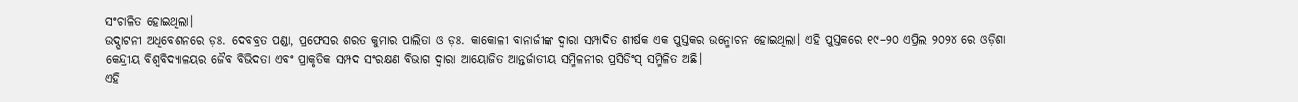ସଂଚାଳିତ ହୋଇଥିଲା।
ଉଦ୍ଘାଟନୀ ଅଧିବେଶନରେ ଡ଼ଃ. ଦେବବ୍ରତ ପଣ୍ଡା, ପ୍ରଫେସର ଶରତ କୁମାର ପାଲିତା ଓ ଡ଼ଃ. କାକୋଳୀ ବାନାର୍ଜୀଙ୍କ ଦ୍ଵାରା ସମ୍ପାଦିତ ଶୀର୍ଷକ ଏକ ପୁସ୍ତକର ଉନ୍ମୋଚନ ହୋଇଥିଲା। ଏହି ପୁସ୍ତକରେ ୧୯–୨୦ ଏପ୍ରିଲ ୨୦୨୪ ରେ ଓଡ଼ିଶା କେନ୍ଦ୍ରୀୟ ବିଶ୍ୱବିଦ୍ୟାଳୟର ଜୈବ ବିଭିଦତା ଏବଂ ପ୍ରାକୃତିକ ସମ୍ପଦ ସଂରକ୍ଷଣ ବିଭାଗ ଦ୍ୱାରା ଆୟୋଜିତ ଆନ୍ତର୍ଜାତୀୟ ସମ୍ମିଳନୀର ପ୍ରସିଡିଂସ୍ ସମ୍ମିଳିତ ଅଛି।
ଏହି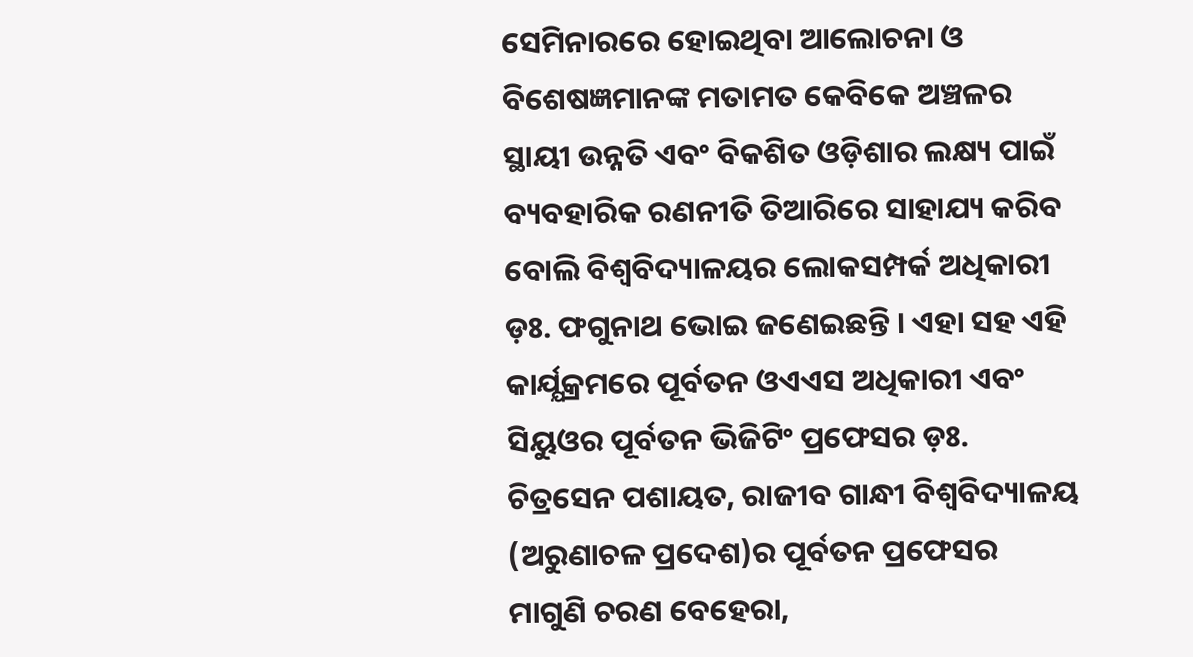ସେମିନାରରେ ହୋଇଥିବା ଆଲୋଚନା ଓ ବିଶେଷଜ୍ଞମାନଙ୍କ ମତାମତ କେବିକେ ଅଞ୍ଚଳର ସ୍ଥାୟୀ ଉନ୍ନତି ଏବଂ ବିକଶିତ ଓଡ଼ିଶାର ଲକ୍ଷ୍ୟ ପାଇଁ ବ୍ୟବହାରିକ ରଣନୀତି ତିଆରିରେ ସାହାଯ୍ୟ କରିବ ବୋଲି ବିଶ୍ୱବିଦ୍ୟାଳୟର ଲୋକସମ୍ପର୍କ ଅଧିକାରୀ ଡ଼ଃ. ଫଗୁନାଥ ଭୋଇ ଜଣେଇଛନ୍ତି । ଏହା ସହ ଏହି କାର୍ଯ୍ଯକ୍ରମରେ ପୂର୍ବତନ ଓଏଏସ ଅଧିକାରୀ ଏବଂ ସିୟୁଓର ପୂର୍ବତନ ଭିଜିଟିଂ ପ୍ରଫେସର ଡ଼ଃ. ଚିତ୍ରସେନ ପଶାୟତ, ରାଜୀବ ଗାନ୍ଧୀ ବିଶ୍ୱବିଦ୍ୟାଳୟ (ଅରୁଣାଚଳ ପ୍ରଦେଶ)ର ପୂର୍ବତନ ପ୍ରଫେସର ମାଗୁଣି ଚରଣ ବେହେରା,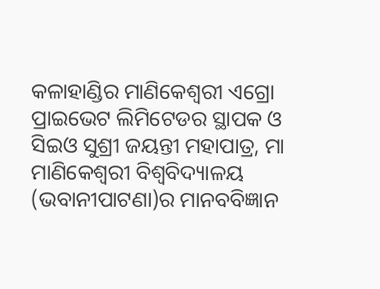କଳାହାଣ୍ଡିର ମାଣିକେଶ୍ବରୀ ଏଗ୍ରୋ ପ୍ରାଇଭେଟ ଲିମିଟେଡର ସ୍ଥାପକ ଓ ସିଇଓ ସୁଶ୍ରୀ ଜୟନ୍ତୀ ମହାପାତ୍ର, ମା ମାଣିକେଶ୍ୱରୀ ବିଶ୍ୱବିଦ୍ୟାଳୟ (ଭବାନୀପାଟଣା)ର ମାନବବିଜ୍ଞାନ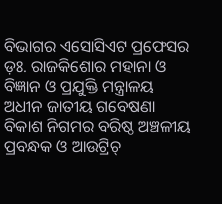ବିଭାଗର ଏସୋସିଏଟ ପ୍ରଫେସର ଡ଼ଃ. ରାଜକିଶୋର ମହାନା ଓ ବିଜ୍ଞାନ ଓ ପ୍ରଯୁକ୍ତି ମନ୍ତ୍ରାଳୟ ଅଧୀନ ଜାତୀୟ ଗବେଷଣା ବିକାଶ ନିଗମର ବରିଷ୍ଠ ଅଞ୍ଚଳୀୟ ପ୍ରବନ୍ଧକ ଓ ଆଉଟ୍ରିଚ୍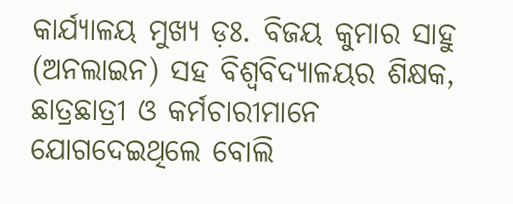କାର୍ଯ୍ୟାଳୟ ମୁଖ୍ୟ ଡ଼ଃ. ବିଜୟ କୁମାର ସାହୁ (ଅନଲାଇନ) ସହ ବିଶ୍ୱବିଦ୍ୟାଳୟର ଶିକ୍ଷକ, ଛାତ୍ରଛାତ୍ରୀ ଓ କର୍ମଚାରୀମାନେ ଯୋଗଦେଇଥିଲେ ବୋଲି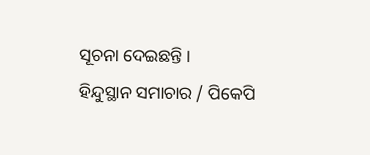ସୂଚନା ଦେଇଛନ୍ତି ।
ହିନ୍ଦୁସ୍ଥାନ ସମାଚାର / ପିକେପି